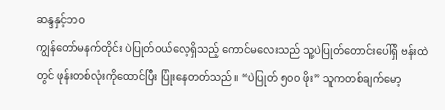ဆန္ဒနှင့်ဘဝ
ကျွန်တော်မနက်တိုင်း ပဲပြုတ်ဝယ်လေ့ရှိသည့် ကောင်မလေးသည် သူ့ပဲပြုတ်တောင်းပေါ်ရှိ ဗန်းထဲတွင် ဖုန်းတစ်လုံးကိုထောင်ပြီး ပြုံးနေတတ်သည်။ “ပဲပြုတ် ၅၀၀ ဖိုး” သူကတစ်ချက်မော့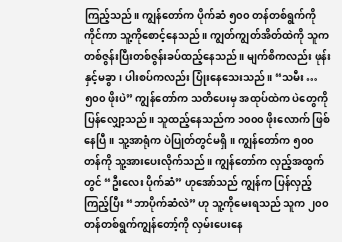ကြည့်သည်။ ကျွန်တော်က ပိုက်ဆံ ၅၀၀ တန်တစ်ရွက်ကို ကိုင်ကာ သူ့ကိုစောင့်နေသည်။ ကျွတ်ကျွတ်အိတ်ထဲကို သူက တစ်ဇွန်းပြီးတစ်ဇွန်းခပ်ထည့်နေသည်။ မျက်စိကလည်း ဖုန်းနှင့်မခွာ၊ ပါးစပ်ကလည်း ပြုံးနေသေးသည်။ “သမီး … ၅၀၀ ဖိုးပဲ” ကျွန်တော်က သတိပေးမှ အထုပ်ထဲက ပဲတွေကို ပြန်လျှော့သည်။ သူထည့်နေသည်က ၁၀၀၀ ဖိုးလောက် ဖြစ်နေပြီ။ သူ့အာရုံက ပဲပြုတ်တွင်မရှိ။ ကျွန်တော်က ၅၀၀ တန်ကို သူ့အားပေးလိုက်သည်။ ကျွန်တော်က လှည့်အထွက်တွင် “ဦးလေး ပိုက်ဆံ” ဟုအော်သည် ကျွန်က ပြန်လှည့်ကြည့်ပြီး “ဘာပိုက်ဆံလဲ” ဟု သူ့ကိုမေးရသည် သူက ၂၀၀ တန်တစ်ရွက်ကျွန်တော့်ကို လှမ်းပေးနေ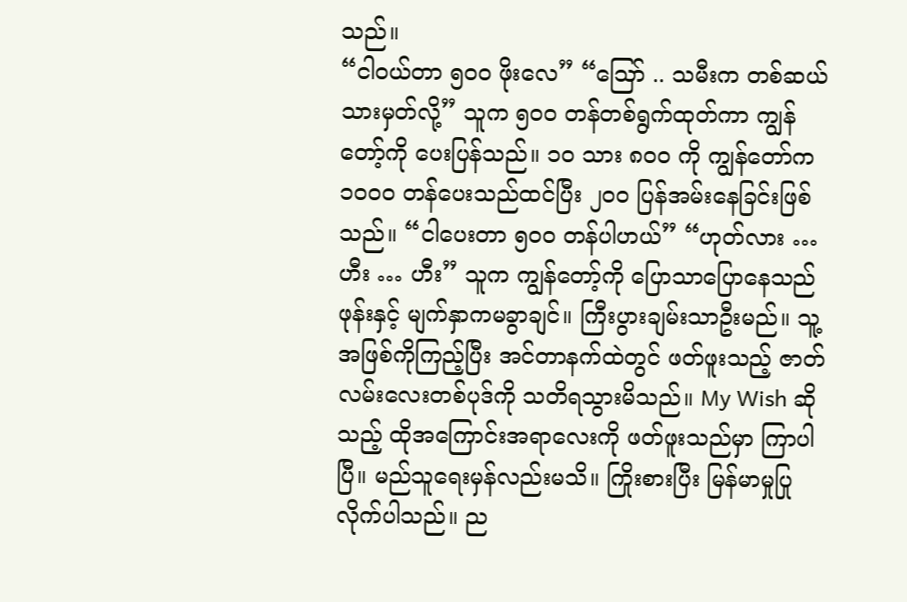သည်။
“ငါဝယ်တာ ၅၀၀ ဖိုးလေ” “ဪ .. သမီးက တစ်ဆယ်သားမှတ်လို့” သူက ၅၀၀ တန်တစ်ရွက်ထုတ်ကာ ကျွန်တော့်ကို ပေးပြန်သည်။ ၁၀ သား ၈၀၀ ကို ကျွန်တော်က ၁၀၀၀ တန်ပေးသည်ထင်ပြီး ၂၀၀ ပြန်အမ်းနေခြင်းဖြစ်သည်။ “ငါပေးတာ ၅၀၀ တန်ပါဟယ်” “ဟုတ်လား … ဟီး … ဟီး” သူက ကျွန်တော့်ကို ပြောသာပြောနေသည် ဖုန်းနှင့် မျက်နှာကမခွာချင်။ ကြီးပွားချမ်းသာဦးမည်။ သူ့အဖြစ်ကိုကြည့်ပြီး အင်တာနက်ထဲတွင် ဖတ်ဖူးသည့် ဇာတ်လမ်းလေးတစ်ပုဒ်ကို သတိရသွားမိသည်။ My Wish ဆိုသည့် ထိုအကြောင်းအရာလေးကို ဖတ်ဖူးသည်မှာ ကြာပါပြီ။ မည်သူရေးမှန်လည်းမသိ။ ကြိုးစားပြီး မြန်မာမှုပြုလိုက်ပါသည်။ ည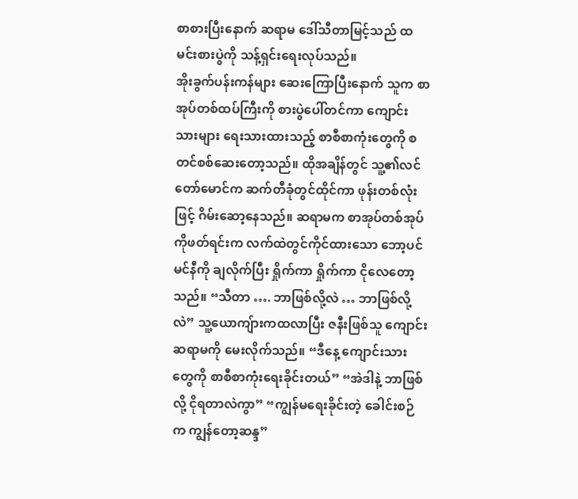စာစားပြီးနောက် ဆရာမ ဒေါ်သီတာမြင့်သည် ထမင်းစားပွဲကို သန့်ရှင်းရေးလုပ်သည်။
အိုးခွက်ပန်းကန်များ ဆေးကြောပြီးနောက် သူက စာအုပ်တစ်ထပ်ကြီးကို စားပွဲပေါ်တင်ကာ ကျောင်းသားများ ရေးသားထားသည့် စာစီစာကုံးတွေကို စတင်စစ်ဆေးတော့သည်။ ထိုအချိန်တွင် သူ့၏လင်တော်မောင်က ဆက်တီခုံတွင်ထိုင်ကာ ဖုန်းတစ်လုံးဖြင့် ဂိမ်းဆော့နေသည်။ ဆရာမက စာအုပ်တစ်အုပ်ကိုဖတ်ရင်းက လက်ထဲတွင်ကိုင်ထားသော ဘော့ပင်မင်နီကို ချလိုက်ပြီး ရှိုက်ကာ ရှိုက်ကာ ငိုလေတော့သည်။ “သီတာ …. ဘာဖြစ်လို့လဲ … ဘာဖြစ်လို့လဲ” သူ့ယောကျ်ားကထလာပြီး ဇနီးဖြစ်သူ ကျောင်းဆရာမကို မေးလိုက်သည်။ “ဒီနေ့ ကျောင်းသားတွေကို စာစီစာကုံးရေးခိုင်းတယ်” “အဲဒါနဲ့ ဘာဖြစ်လို့ ငိုရတာလဲကွာ” “ကျွန်မရေးခိုင်းတဲ့ ခေါင်းစဉ်က ကျွန်တော့ဆန္ဒ”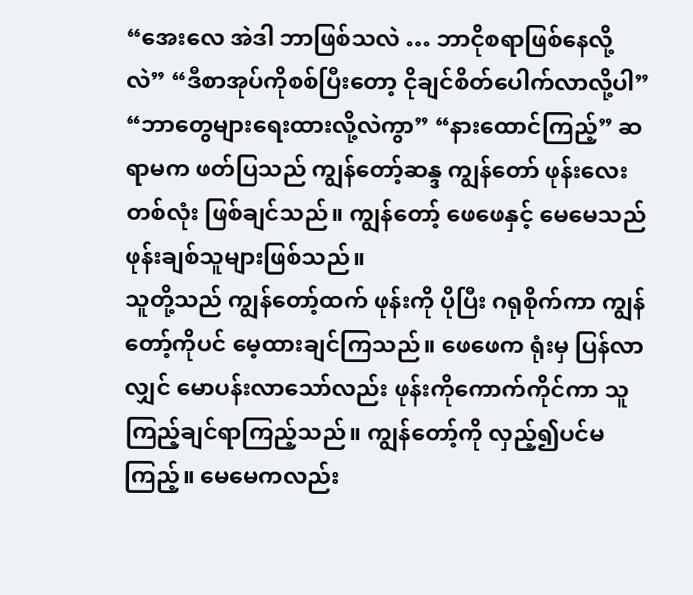“အေးလေ အဲဒါ ဘာဖြစ်သလဲ … ဘာငိုစရာဖြစ်နေလို့လဲ” “ဒီစာအုပ်ကိုစစ်ပြီးတော့ ငိုချင်စိတ်ပေါက်လာလို့ပါ” “ဘာတွေများရေးထားလို့လဲကွာ” “နားထောင်ကြည့်” ဆရာမက ဖတ်ပြသည် ကျွန်တော့်ဆန္ဒ ကျွန်တော် ဖုန်းလေးတစ်လုံး ဖြစ်ချင်သည်။ ကျွန်တော့် ဖေဖေနှင့် မေမေသည် ဖုန်းချစ်သူများဖြစ်သည်။
သူတို့သည် ကျွန်တော့်ထက် ဖုန်းကို ပိုပြီး ဂရုစိုက်ကာ ကျွန်တော့်ကိုပင် မေ့ထားချင်ကြသည်။ ဖေဖေက ရုံးမှ ပြန်လာလျှင် မောပန်းလာသော်လည်း ဖုန်းကိုကောက်ကိုင်ကာ သူကြည့်ချင်ရာကြည့်သည်။ ကျွန်တော့်ကို လှည့်၍ပင်မကြည့်။ မေမေကလည်း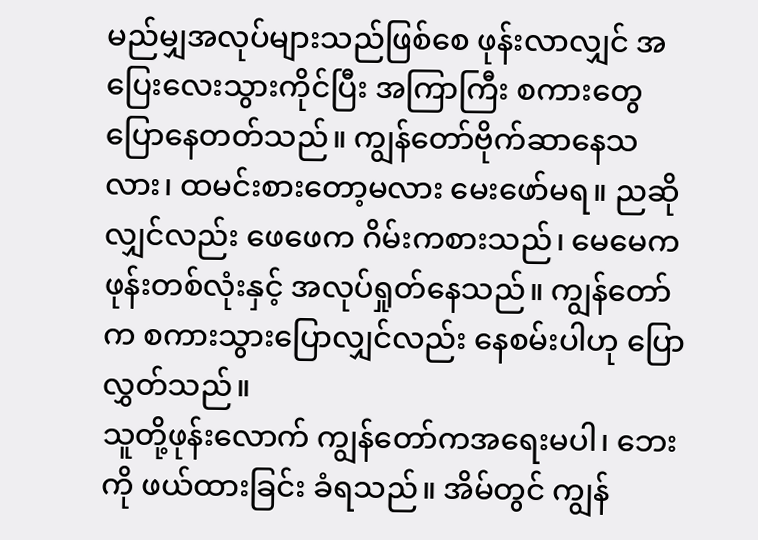မည်မျှအလုပ်များသည်ဖြစ်စေ ဖုန်းလာလျှင် အပြေးလေးသွားကိုင်ပြီး အကြာကြီး စကားတွေ ပြောနေတတ်သည်။ ကျွန်တော်ဗိုက်ဆာနေသလား၊ ထမင်းစားတော့မလား မေးဖော်မရ။ ညဆိုလျှင်လည်း ဖေဖေက ဂိမ်းကစားသည်၊ မေမေက ဖုန်းတစ်လုံးနှင့် အလုပ်ရှုတ်နေသည်။ ကျွန်တော်က စကားသွားပြောလျှင်လည်း နေစမ်းပါဟု ပြောလွှတ်သည်။
သူတို့ဖုန်းလောက် ကျွန်တော်ကအရေးမပါ၊ ဘေးကို ဖယ်ထားခြင်း ခံရသည်။ အိမ်တွင် ကျွန်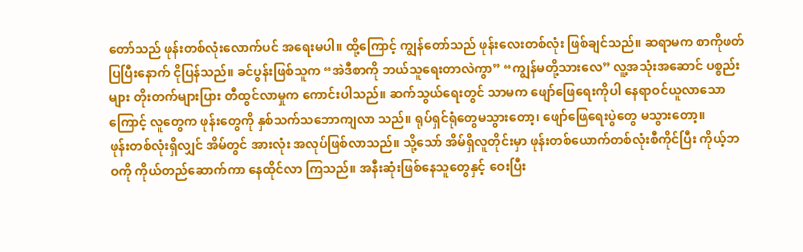တော်သည် ဖုန်းတစ်လုံးလောက်ပင် အရေးမပါ။ ထို့ကြောင့် ကျွန်တော်သည် ဖုန်းလေးတစ်လုံး ဖြစ်ချင်သည်။ ဆရာမက စာကိုဖတ်ပြပြီးနောက် ငိုပြန်သည်။ ခင်ပွန်းဖြစ်သူက “အဲဒီစာကို ဘယ်သူရေးတာလဲကွာ” “ကျွန်မတို့သားလေ” လူ့အသုံးအဆောင် ပစ္စည်းများ တိုးတက်များပြား တီထွင်လာမှုက ကောင်းပါသည်။ ဆက်သွယ်ရေးတွင် သာမက ဖျော်ဖြေရေးကိုပါ နေရာဝင်ယူလာသောကြောင့် လူတွေက ဖုန်းတွေကို နှစ်သက်သဘောကျလာ သည်။ ရုပ်ရှင်ရုံတွေမသွားတော့၊ ဖျော်ဖြေရေးပွဲတွေ မသွားတော့။
ဖုန်းတစ်လုံးရှိလျှင် အိမ်တွင် အားလုံး အလုပ်ဖြစ်လာသည်။ သို့သော် အိမ်ရှိလူတိုင်းမှာ ဖုန်းတစ်ယောက်တစ်လုံးစီကိုင်ပြီး ကိုယ့်ဘဝကို ကိုယ်တည်ဆောက်ကာ နေထိုင်လာ ကြသည်။ အနီးဆုံးဖြစ်နေသူတွေနှင့် ဝေးပြီး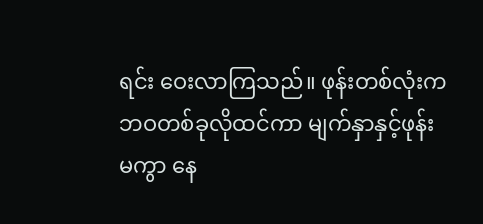ရင်း ဝေးလာကြသည်။ ဖုန်းတစ်လုံးက ဘဝတစ်ခုလိုထင်ကာ မျက်နှာနှင့်ဖုန်းမကွာ နေ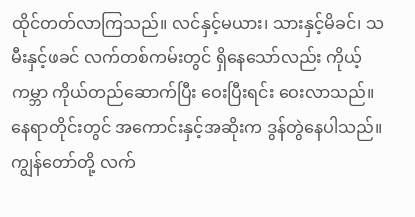ထိုင်တတ်လာကြသည်။ လင်နှင့်မယား၊ သားနှင့်မိခင်၊ သမီးနှင့်ဖခင် လက်တစ်ကမ်းတွင် ရှိနေသော်လည်း ကိုယ့်ကမ္ဘာ ကိုယ်တည်ဆောက်ပြီး ဝေးပြီးရင်း ဝေးလာသည်။ နေရာတိုင်းတွင် အကောင်းနှင့်အဆိုးက ဒွန်တွဲနေပါသည်။ ကျွန်တော်တို့ လက်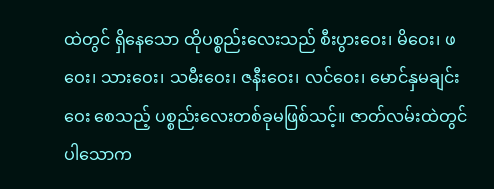ထဲတွင် ရှိနေသော ထိုပစ္စည်းလေးသည် စီးပွားဝေး၊ မိဝေး၊ ဖဝေး၊ သားဝေး၊ သမီးဝေး၊ ဇနီးဝေး၊ လင်ဝေး၊ မောင်နှမချင်းဝေး စေသည့် ပစ္စည်းလေးတစ်ခုမဖြစ်သင့်။ ဇာတ်လမ်းထဲတွင်ပါသောက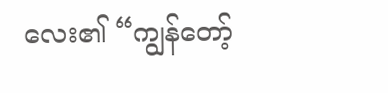လေး၏ “ကျွန်တော့်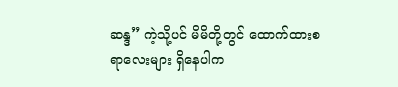ဆန္ဒ” ကဲ့သို့ပင် မိမိတို့တွင် ထောက်ထားစရာလေးများ ရှိနေပါက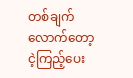တစ်ချက်လောက်တော့ ငဲ့ကြည့်ပေး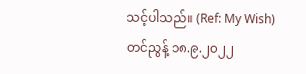သင့်ပါသည်။ (Ref: My Wish)
တင်ညွန့် ၁၈.၉.၂၀၂၂